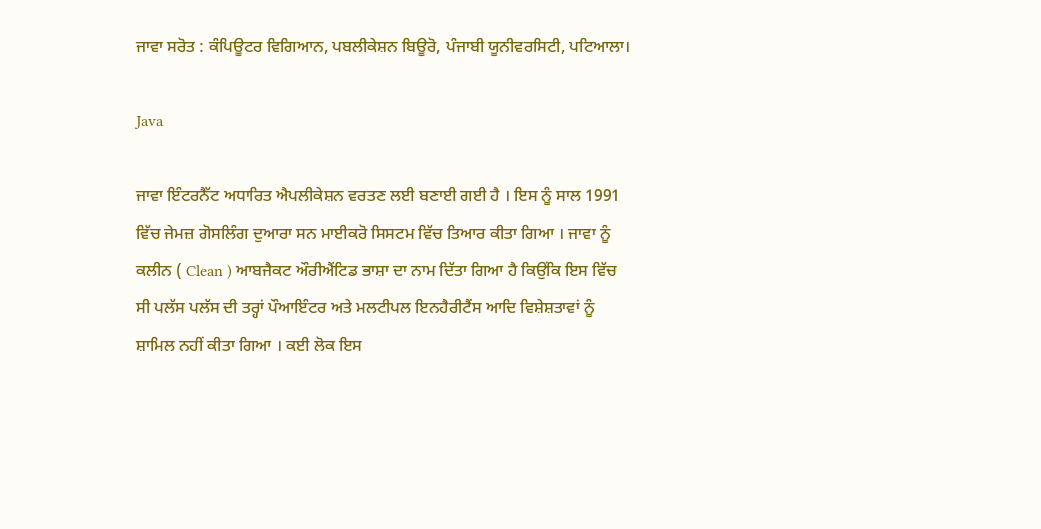ਜਾਵਾ ਸਰੋਤ : ਕੰਪਿਊਟਰ ਵਿਗਿਆਨ, ਪਬਲੀਕੇਸ਼ਨ ਬਿਊਰੋ, ਪੰਜਾਬੀ ਯੂਨੀਵਰਸਿਟੀ, ਪਟਿਆਲਾ।

Java

ਜਾਵਾ ਇੰਟਰਨੈੱਟ ਅਧਾਰਿਤ ਐਪਲੀਕੇਸ਼ਨ ਵਰਤਣ ਲਈ ਬਣਾਈ ਗਈ ਹੈ । ਇਸ ਨੂੰ ਸਾਲ 1991 ਵਿੱਚ ਜੇਮਜ਼ ਗੋਸਲਿੰਗ ਦੁਆਰਾ ਸਨ ਮਾਈਕਰੋ ਸਿਸਟਮ ਵਿੱਚ ਤਿਆਰ ਕੀਤਾ ਗਿਆ । ਜਾਵਾ ਨੂੰ ਕਲੀਨ ( Clean ) ਆਬਜੈਕਟ ਔਰੀਐਂਟਿਡ ਭਾਸ਼ਾ ਦਾ ਨਾਮ ਦਿੱਤਾ ਗਿਆ ਹੈ ਕਿਉਂਕਿ ਇਸ ਵਿੱਚ ਸੀ ਪਲੱਸ ਪਲੱਸ ਦੀ ਤਰ੍ਹਾਂ ਪੌਆਇੰਟਰ ਅਤੇ ਮਲਟੀਪਲ ਇਨਹੈਰੀਟੈਂਸ ਆਦਿ ਵਿਸ਼ੇਸ਼ਤਾਵਾਂ ਨੂੰ ਸ਼ਾਮਿਲ ਨਹੀਂ ਕੀਤਾ ਗਿਆ । ਕਈ ਲੋਕ ਇਸ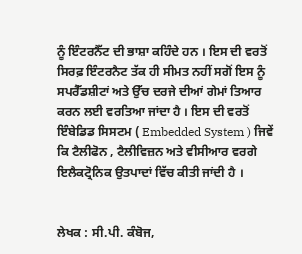ਨੂੰ ਇੰਟਰਨੈੱਟ ਦੀ ਭਾਸ਼ਾ ਕਹਿੰਦੇ ਹਨ । ਇਸ ਦੀ ਵਰਤੋਂ ਸਿਰਫ਼ ਇੰਟਰਨੈਟ ਤੱਕ ਹੀ ਸੀਮਤ ਨਹੀਂ ਸਗੋਂ ਇਸ ਨੂੰ ਸਪਰੈੱਡਸ਼ੀਟਾਂ ਅਤੇ ਉੱਚ ਦਰਜੇ ਦੀਆਂ ਗੇਮਾਂ ਤਿਆਰ ਕਰਨ ਲਈ ਵਰਤਿਆ ਜਾਂਦਾ ਹੈ । ਇਸ ਦੀ ਵਰਤੋਂ ਇੰਬੇਡਿਡ ਸਿਸਟਮ ( Embedded System ) ਜਿਵੇਂ ਕਿ ਟੈਲੀਫੋਨ , ਟੈਲੀਵਿਜ਼ਨ ਅਤੇ ਵੀਸੀਆਰ ਵਰਗੇ ਇਲੈਕਟ੍ਰੋਨਿਕ ਉਤਪਾਦਾਂ ਵਿੱਚ ਕੀਤੀ ਜਾਂਦੀ ਹੈ ।


ਲੇਖਕ : ਸੀ.ਪੀ. ਕੰਬੋਜ,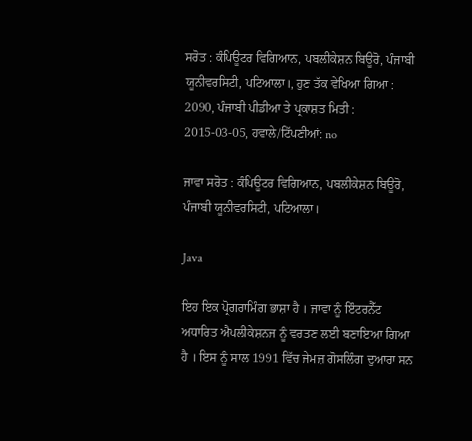ਸਰੋਤ : ਕੰਪਿਊਟਰ ਵਿਗਿਆਨ, ਪਬਲੀਕੇਸ਼ਨ ਬਿਊਰੋ, ਪੰਜਾਬੀ ਯੂਨੀਵਰਸਿਟੀ, ਪਟਿਆਲਾ।, ਹੁਣ ਤੱਕ ਵੇਖਿਆ ਗਿਆ : 2090, ਪੰਜਾਬੀ ਪੀਡੀਆ ਤੇ ਪ੍ਰਕਾਸ਼ਤ ਮਿਤੀ : 2015-03-05, ਹਵਾਲੇ/ਟਿੱਪਣੀਆਂ: no

ਜਾਵਾ ਸਰੋਤ : ਕੰਪਿਊਟਰ ਵਿਗਿਆਨ, ਪਬਲੀਕੇਸ਼ਨ ਬਿਊਰੋ, ਪੰਜਾਬੀ ਯੂਨੀਵਰਸਿਟੀ, ਪਟਿਆਲਾ।

Java

ਇਹ ਇਕ ਪ੍ਰੋਗਰਾਮਿੰਗ ਭਾਸ਼ਾ ਹੈ । ਜਾਵਾ ਨੂੰ ਇੰਟਰਨੈੱਟ ਅਧਾਰਿਤ ਐਪਲੀਕੇਸ਼ਨਜ ਨੂੰ ਵਰਤਣ ਲਈ ਬਣਾਇਆ ਗਿਆ ਹੈ । ਇਸ ਨੂੰ ਸਾਲ 1991 ਵਿੱਚ ਜੇਮਜ਼ ਗੋਸਲਿੰਗ ਦੁਆਰਾ ਸਨ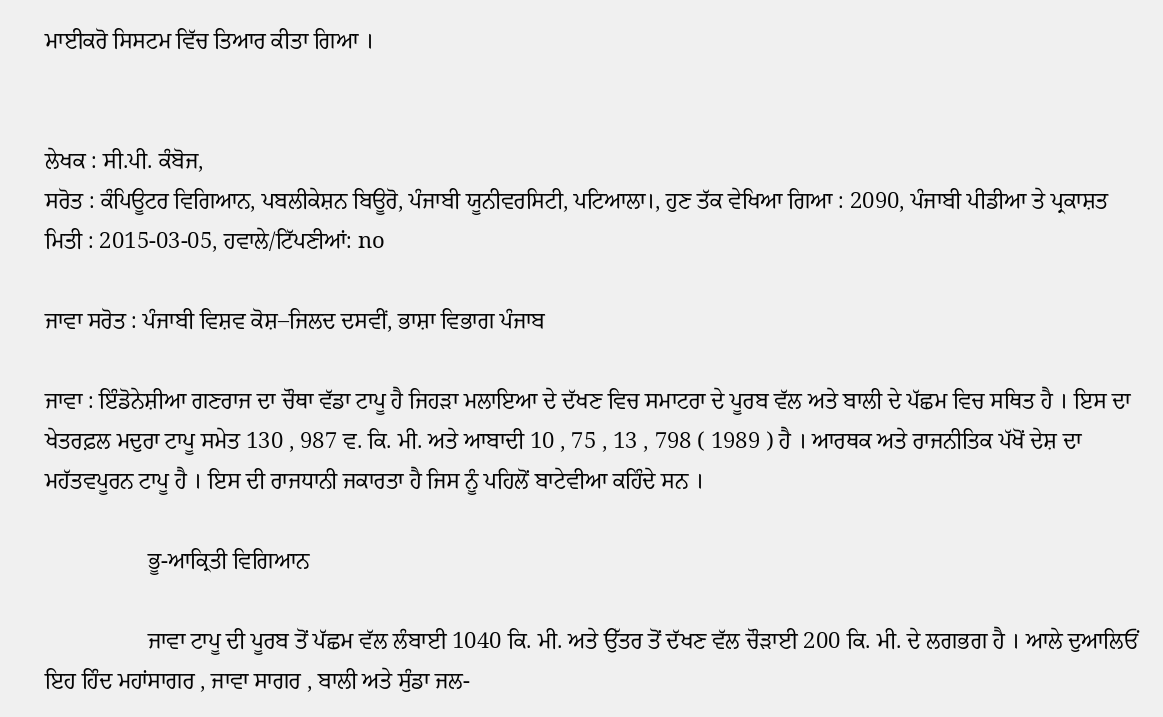ਮਾਈਕਰੋ ਸਿਸਟਮ ਵਿੱਚ ਤਿਆਰ ਕੀਤਾ ਗਿਆ ।


ਲੇਖਕ : ਸੀ.ਪੀ. ਕੰਬੋਜ,
ਸਰੋਤ : ਕੰਪਿਊਟਰ ਵਿਗਿਆਨ, ਪਬਲੀਕੇਸ਼ਨ ਬਿਊਰੋ, ਪੰਜਾਬੀ ਯੂਨੀਵਰਸਿਟੀ, ਪਟਿਆਲਾ।, ਹੁਣ ਤੱਕ ਵੇਖਿਆ ਗਿਆ : 2090, ਪੰਜਾਬੀ ਪੀਡੀਆ ਤੇ ਪ੍ਰਕਾਸ਼ਤ ਮਿਤੀ : 2015-03-05, ਹਵਾਲੇ/ਟਿੱਪਣੀਆਂ: no

ਜਾਵਾ ਸਰੋਤ : ਪੰਜਾਬੀ ਵਿਸ਼ਵ ਕੋਸ਼–ਜਿਲਦ ਦਸਵੀਂ, ਭਾਸ਼ਾ ਵਿਭਾਗ ਪੰਜਾਬ

ਜਾਵਾ : ਇੰਡੋਨੇਸ਼ੀਆ ਗਣਰਾਜ ਦਾ ਚੌਥਾ ਵੱਡਾ ਟਾਪੂ ਹੈ ਜਿਹੜਾ ਮਲਾਇਆ ਦੇ ਦੱਖਣ ਵਿਚ ਸਮਾਟਰਾ ਦੇ ਪੂਰਬ ਵੱਲ ਅਤੇ ਬਾਲੀ ਦੇ ਪੱਛਮ ਵਿਚ ਸਥਿਤ ਹੈ । ਇਸ ਦਾ ਖੇਤਰਫ਼ਲ ਮਦੁਰਾ ਟਾਪੂ ਸਮੇਤ 130 , 987 ਵ. ਕਿ. ਮੀ. ਅਤੇ ਆਬਾਦੀ 10 , 75 , 13 , 798 ( 1989 ) ਹੈ । ਆਰਥਕ ਅਤੇ ਰਾਜਨੀਤਿਕ ਪੱਖੋਂ ਦੇਸ਼ ਦਾ ਮਹੱਤਵਪੂਰਨ ਟਾਪੂ ਹੈ । ਇਸ ਦੀ ਰਾਜਧਾਨੀ ਜਕਾਰਤਾ ਹੈ ਜਿਸ ਨੂੰ ਪਹਿਲੋਂ ਬਾਟੇਵੀਆ ਕਹਿੰਦੇ ਸਨ ।

                  ਭੂ-ਆਕ੍ਰਿਤੀ ਵਿਗਿਆਨ

                  ਜਾਵਾ ਟਾਪੂ ਦੀ ਪੂਰਬ ਤੋਂ ਪੱਛਮ ਵੱਲ ਲੰਬਾਈ 1040 ਕਿ. ਮੀ. ਅਤੇ ਉੱਤਰ ਤੋਂ ਦੱਖਣ ਵੱਲ ਚੌੜਾਈ 200 ਕਿ. ਮੀ. ਦੇ ਲਗਭਗ ਹੈ । ਆਲੇ ਦੁਆਲਿਓਂ ਇਹ ਹਿੰਦ ਮਹਾਂਸਾਗਰ , ਜਾਵਾ ਸਾਗਰ , ਬਾਲੀ ਅਤੇ ਸੁੰਡਾ ਜਲ-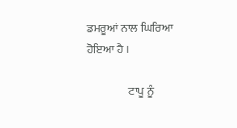ਡਮਰੂਆਂ ਨਾਲ ਘਿਰਿਆ ਹੋਇਆ ਹੈ ।

                  ਟਾਪੂ ਨੂੰ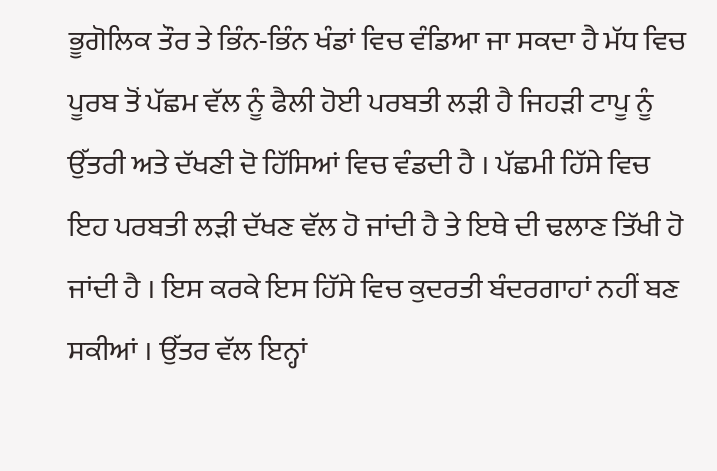ਭੂਗੋਲਿਕ ਤੌਰ ਤੇ ਭਿੰਨ-ਭਿੰਨ ਖੰਡਾਂ ਵਿਚ ਵੰਡਿਆ ਜਾ ਸਕਦਾ ਹੈ ਮੱਧ ਵਿਚ ਪੂਰਬ ਤੋਂ ਪੱਛਮ ਵੱਲ ਨੂੰ ਫੈਲੀ ਹੋਈ ਪਰਬਤੀ ਲੜੀ ਹੈ ਜਿਹੜੀ ਟਾਪੂ ਨੂੰ ਉੱਤਰੀ ਅਤੇ ਦੱਖਣੀ ਦੋ ਹਿੱਸਿਆਂ ਵਿਚ ਵੰਡਦੀ ਹੈ । ਪੱਛਮੀ ਹਿੱਸੇ ਵਿਚ ਇਹ ਪਰਬਤੀ ਲੜੀ ਦੱਖਣ ਵੱਲ ਹੋ ਜਾਂਦੀ ਹੈ ਤੇ ਇਥੇ ਦੀ ਢਲਾਣ ਤਿੱਖੀ ਹੋ ਜਾਂਦੀ ਹੈ । ਇਸ ਕਰਕੇ ਇਸ ਹਿੱਸੇ ਵਿਚ ਕੁਦਰਤੀ ਬੰਦਰਗਾਹਾਂ ਨਹੀਂ ਬਣ ਸਕੀਆਂ । ਉੱਤਰ ਵੱਲ ਇਨ੍ਹਾਂ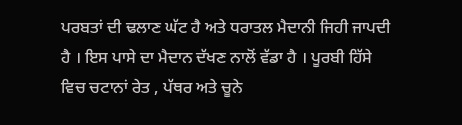ਪਰਬਤਾਂ ਦੀ ਢਲਾਣ ਘੱਟ ਹੈ ਅਤੇ ਧਰਾਤਲ ਮੈਦਾਨੀ ਜਿਹੀ ਜਾਪਦੀ ਹੈ । ਇਸ ਪਾਸੇ ਦਾ ਮੈਦਾਨ ਦੱਖਣ ਨਾਲੋਂ ਵੱਡਾ ਹੈ । ਪੂਰਬੀ ਹਿੱਸੇ ਵਿਚ ਚਟਾਨਾਂ ਰੇਤ , ਪੱਥਰ ਅਤੇ ਚੂਨੇ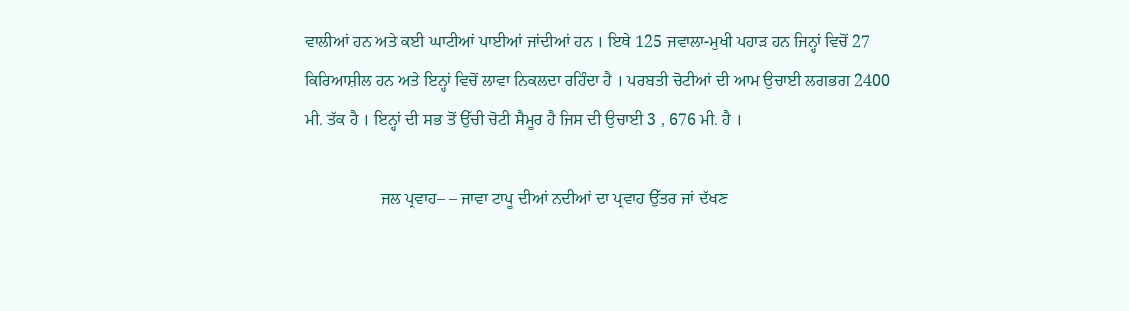ਵਾਲੀਆਂ ਹਨ ਅਤੇ ਕਈ ਘਾਟੀਆਂ ਪਾਈਆਂ ਜਾਂਦੀਆਂ ਹਨ । ਇਥੇ 125 ਜਵਾਲਾ-ਮੁਖੀ ਪਹਾੜ ਹਨ ਜਿਨ੍ਹਾਂ ਵਿਚੋਂ 27 ਕਿਰਿਆਸ਼ੀਲ ਹਨ ਅਤੇ ਇਨ੍ਹਾਂ ਵਿਚੋਂ ਲਾਵਾ ਨਿਕਲਦਾ ਰਹਿੰਦਾ ਹੈ । ਪਰਬਤੀ ਚੋਟੀਆਂ ਦੀ ਆਮ ਉਚਾਈ ਲਗਭਗ 2400 ਮੀ. ਤੱਕ ਹੈ । ਇਨ੍ਹਾਂ ਦੀ ਸਭ ਤੋਂ ਉੱਚੀ ਚੋਟੀ ਸੈਮੂਰ ਹੈ ਜਿਸ ਦੀ ਉਚਾਈ 3 , 676 ਮੀ. ਹੈ ।

                  ਜਲ ਪ੍ਰਵਾਹ– – ਜਾਵਾ ਟਾਪੂ ਦੀਆਂ ਨਦੀਆਂ ਦਾ ਪ੍ਰਵਾਹ ਉੱਤਰ ਜਾਂ ਦੱਖਣ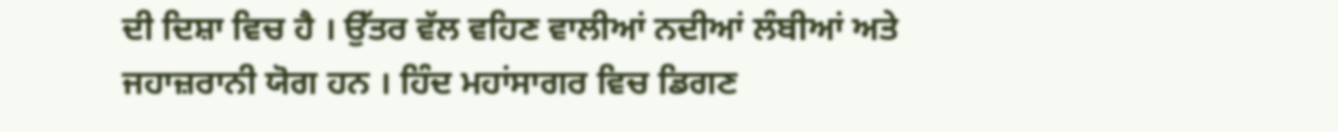ਦੀ ਦਿਸ਼ਾ ਵਿਚ ਹੈ । ਉੱਤਰ ਵੱਲ ਵਹਿਣ ਵਾਲੀਆਂ ਨਦੀਆਂ ਲੰਬੀਆਂ ਅਤੇ ਜਹਾਜ਼ਰਾਨੀ ਯੋਗ ਹਨ । ਹਿੰਦ ਮਹਾਂਸਾਗਰ ਵਿਚ ਡਿਗਣ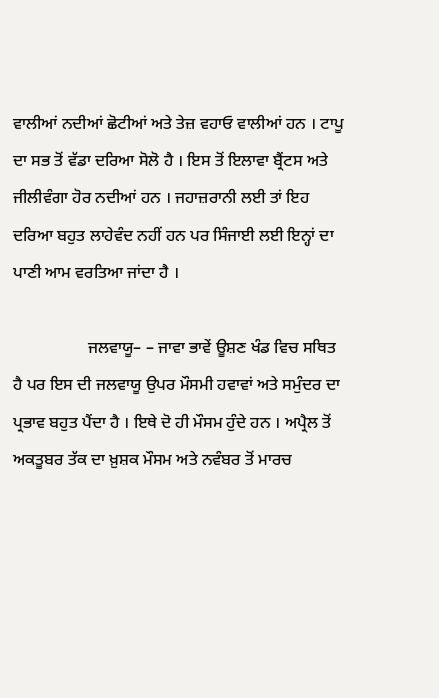ਵਾਲੀਆਂ ਨਦੀਆਂ ਛੋਟੀਆਂ ਅਤੇ ਤੇਜ਼ ਵਹਾਓ ਵਾਲੀਆਂ ਹਨ । ਟਾਪੂ ਦਾ ਸਭ ਤੋਂ ਵੱਡਾ ਦਰਿਆ ਸੋਲੋ ਹੈ । ਇਸ ਤੋਂ ਇਲਾਵਾ ਬ੍ਰੈਂਟਸ ਅਤੇ ਜੀਲੀਵੰਗਾ ਹੋਰ ਨਦੀਆਂ ਹਨ । ਜਹਾਜ਼ਰਾਨੀ ਲਈ ਤਾਂ ਇਹ ਦਰਿਆ ਬਹੁਤ ਲਾਹੇਵੰਦ ਨਹੀਂ ਹਨ ਪਰ ਸਿੰਜਾਈ ਲਈ ਇਨ੍ਹਾਂ ਦਾ ਪਾਣੀ ਆਮ ਵਰਤਿਆ ਜਾਂਦਾ ਹੈ ।

                  ਜਲਵਾਯੂ– – ਜਾਵਾ ਭਾਵੇਂ ਊਸ਼ਣ ਖੰਡ ਵਿਚ ਸਥਿਤ ਹੈ ਪਰ ਇਸ ਦੀ ਜਲਵਾਯੂ ਉਪਰ ਮੌਸਮੀ ਹਵਾਵਾਂ ਅਤੇ ਸਮੁੰਦਰ ਦਾ ਪ੍ਰਭਾਵ ਬਹੁਤ ਪੈਂਦਾ ਹੈ । ਇਥੇ ਦੋ ਹੀ ਮੌਸਮ ਹੁੰਦੇ ਹਨ । ਅਪ੍ਰੈਲ ਤੋਂ ਅਕਤੂਬਰ ਤੱਕ ਦਾ ਖ਼ੁਸ਼ਕ ਮੌਸਮ ਅਤੇ ਨਵੰਬਰ ਤੋਂ ਮਾਰਚ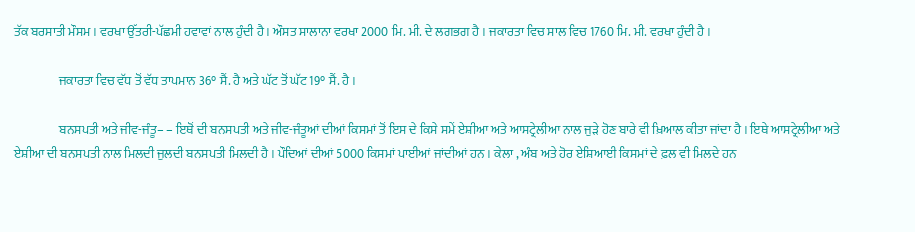ਤੱਕ ਬਰਸਾਤੀ ਮੌਸਮ । ਵਰਖਾ ਉੱਤਰੀ-ਪੱਛਮੀ ਹਵਾਵਾਂ ਨਾਲ ਹੁੰਦੀ ਹੈ । ਔਸਤ ਸਾਲਾਨਾ ਵਰਖਾ 2000 ਮਿ. ਮੀ. ਦੇ ਲਗਭਗ ਹੈ । ਜਕਾਰਤਾ ਵਿਚ ਸਾਲ ਵਿਚ 1760 ਮਿ. ਮੀ. ਵਰਖਾ ਹੁੰਦੀ ਹੈ ।

                  ਜਕਾਰਤਾ ਵਿਚ ਵੱਧ ਤੋਂ ਵੱਧ ਤਾਪਮਾਨ 36° ਸੈਂ. ਹੈ ਅਤੇ ਘੱਟ ਤੋਂ ਘੱਟ 19° ਸੈਂ. ਹੈ ।

                  ਬਨਸਪਤੀ ਅਤੇ ਜੀਵ-ਜੰਤੂ– – ਇਥੋਂ ਦੀ ਬਨਸਪਤੀ ਅਤੇ ਜੀਵ-ਜੰਤੂਆਂ ਦੀਆਂ ਕਿਸਮਾਂ ਤੋਂ ਇਸ ਦੇ ਕਿਸੇ ਸਮੇਂ ਏਸ਼ੀਆ ਅਤੇ ਆਸਟ੍ਰੇਲੀਆ ਨਾਲ ਜੁੜੇ ਹੋਣ ਬਾਰੇ ਵੀ ਖ਼ਿਆਲ ਕੀਤਾ ਜਾਂਦਾ ਹੈ । ਇਥੇ ਆਸਟ੍ਰੇਲੀਆ ਅਤੇ ਏਸ਼ੀਆ ਦੀ ਬਨਸਪਤੀ ਨਾਲ ਮਿਲਦੀ ਜੁਲਦੀ ਬਨਸਪਤੀ ਮਿਲਦੀ ਹੈ । ਪੌਦਿਆਂ ਦੀਆਂ 5000 ਕਿਸਮਾਂ ਪਾਈਆਂ ਜਾਂਦੀਆਂ ਹਨ । ਕੇਲਾ , ਅੰਬ ਅਤੇ ਹੋਰ ਏਸ਼ਿਆਈ ਕਿਸਮਾਂ ਦੇ ਫ਼ਲ ਵੀ ਮਿਲਦੇ ਹਨ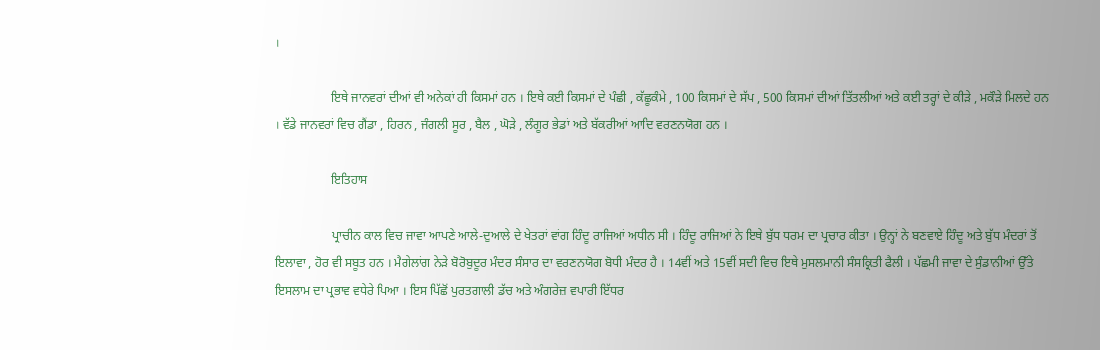।

                  ਇਥੇ ਜਾਨਵਰਾਂ ਦੀਆਂ ਵੀ ਅਨੇਕਾਂ ਹੀ ਕਿਸਮਾਂ ਹਨ । ਇਥੇ ਕਈ ਕਿਸਮਾਂ ਦੇ ਪੰਛੀ , ਕੱਛੂਕੰਮੇ , 100 ਕਿਸਮਾਂ ਦੇ ਸੱਪ , 500 ਕਿਸਮਾਂ ਦੀਆਂ ਤਿੱਤਲੀਆਂ ਅਤੇ ਕਈ ਤਰ੍ਹਾਂ ਦੇ ਕੀੜੇ , ਮਕੌੜੇ ਮਿਲਦੇ ਹਨ । ਵੱਡੇ ਜਾਨਵਰਾਂ ਵਿਚ ਗੈਂਡਾ , ਹਿਰਨ , ਜੰਗਲੀ ਸੂਰ , ਬੈਲ , ਘੋੜੇ , ਲੰਗੂਰ ਭੇਡਾਂ ਅਤੇ ਬੱਕਰੀਆਂ ਆਦਿ ਵਰਣਨਯੋਗ ਹਨ ।

                  ਇਤਿਹਾਸ

                  ਪ੍ਰਾਚੀਨ ਕਾਲ ਵਿਚ ਜਾਵਾ ਆਪਣੇ ਆਲੇ-ਦੁਆਲੇ ਦੇ ਖੇਤਰਾਂ ਵਾਂਗ ਹਿੰਦੂ ਰਾਜਿਆਂ ਅਧੀਨ ਸੀ । ਹਿੰਦੂ ਰਾਜਿਆਂ ਨੇ ਇਥੇ ਬੁੱਧ ਧਰਮ ਦਾ ਪ੍ਰਚਾਰ ਕੀਤਾ । ਉਨ੍ਹਾਂ ਨੇ ਬਣਵਾਏ ਹਿੰਦੂ ਅਤੇ ਬੁੱਧ ਮੰਦਰਾਂ ਤੋਂ ਇਲਾਵਾ , ਹੋਰ ਵੀ ਸਬੂਤ ਹਨ । ਮੈਗੇਲਾਂਗ ਨੇੜੇ ਬੋਰੋਬੁਦੂਰ ਮੰਦਰ ਸੰਸਾਰ ਦਾ ਵਰਣਨਯੋਗ ਬੋਧੀ ਮੰਦਰ ਹੈ । 14ਵੀਂ ਅਤੇ 15ਵੀਂ ਸਦੀ ਵਿਚ ਇਥੇ ਮੁਸਲਮਾਨੀ ਸੰਸਕ੍ਰਿਤੀ ਫੈਲੀ । ਪੱਛਮੀ ਜਾਵਾ ਦੇ ਸੁੰਡਾਨੀਆਂ ਉੱਤੇ ਇਸਲਾਮ ਦਾ ਪ੍ਰਭਾਵ ਵਧੇਰੇ ਪਿਆ । ਇਸ ਪਿੱਛੋਂ ਪੁਰਤਗਾਲੀ ਡੱਚ ਅਤੇ ਅੰਗਰੇਜ਼ ਵਪਾਰੀ ਇੱਧਰ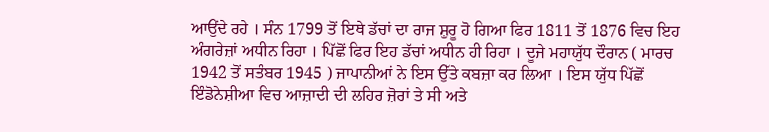ਆਉਂਦੇ ਰਹੇ । ਸੰਨ 1799 ਤੋਂ ਇਥੇ ਡੱਚਾਂ ਦਾ ਰਾਜ ਸ਼ੁਰੂ ਹੋ ਗਿਆ ਫਿਰ 1811 ਤੋਂ 1876 ਵਿਚ ਇਹ ਅੰਗਰੇਜ਼ਾਂ ਅਧੀਨ ਰਿਹਾ । ਪਿੱਛੋਂ ਫਿਰ ਇਹ ਡੱਚਾਂ ਅਧੀਨ ਹੀ ਰਿਹਾ । ਦੂਜੇ ਮਹਾਯੁੱਧ ਦੌਰਾਨ ( ਮਾਰਚ 1942 ਤੋਂ ਸਤੰਬਰ 1945 ) ਜਾਪਾਨੀਆਂ ਨੇ ਇਸ ਉੱਤੇ ਕਬਜ਼ਾ ਕਰ ਲਿਆ । ਇਸ ਯੁੱਧ ਪਿੱਛੋਂ ਇੰਡੋਨੇਸ਼ੀਆ ਵਿਚ ਆਜ਼ਾਦੀ ਦੀ ਲਹਿਰ ਜ਼ੋਰਾਂ ਤੇ ਸੀ ਅਤੇ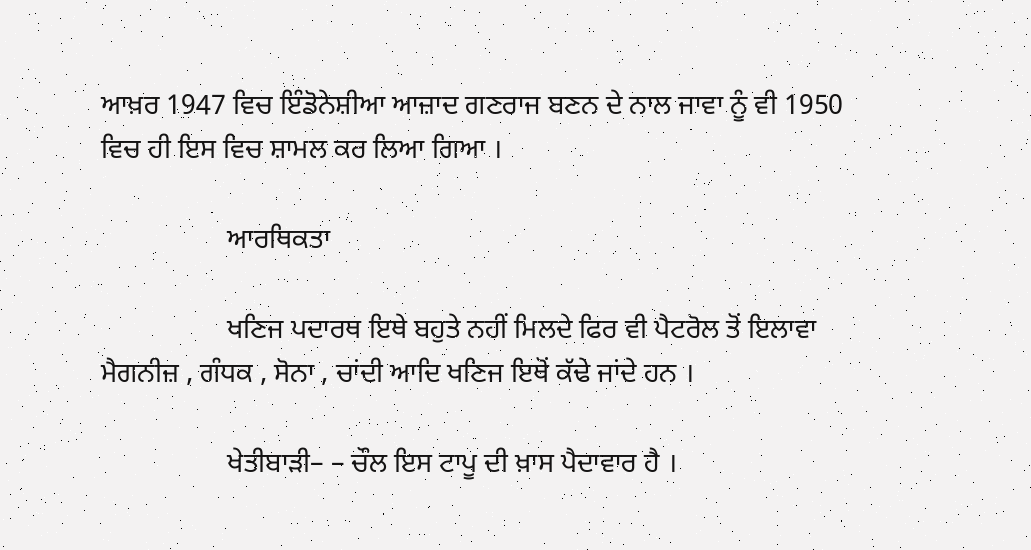ਆਖ਼ਰ 1947 ਵਿਚ ਇੰਡੋਨੇਸ਼ੀਆ ਆਜ਼ਾਦ ਗਣਰਾਜ ਬਣਨ ਦੇ ਨਾਲ ਜਾਵਾ ਨੂੰ ਵੀ 1950 ਵਿਚ ਹੀ ਇਸ ਵਿਚ ਸ਼ਾਮਲ ਕਰ ਲਿਆ ਗਿਆ ।

                  ਆਰਥਿਕਤਾ

                  ਖਣਿਜ ਪਦਾਰਥ ਇਥੇ ਬਹੁਤੇ ਨਹੀਂ ਮਿਲਦੇ ਫਿਰ ਵੀ ਪੈਟਰੋਲ ਤੋਂ ਇਲਾਵਾ ਮੈਗਨੀਜ਼ , ਗੰਧਕ , ਸੋਨਾ , ਚਾਂਦੀ ਆਦਿ ਖਣਿਜ ਇਥੋਂ ਕੱਢੇ ਜਾਂਦੇ ਹਨ ।

                  ਖੇਤੀਬਾੜੀ– – ਚੌਲ ਇਸ ਟਾਪੂ ਦੀ ਖ਼ਾਸ ਪੈਦਾਵਾਰ ਹੈ ।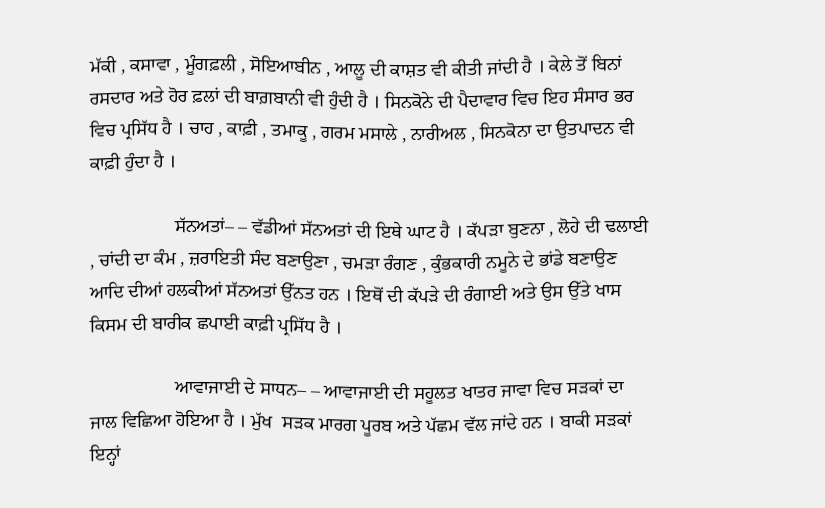ਮੱਕੀ , ਕਸਾਵਾ , ਮੂੰਗਫ਼ਲੀ , ਸੋਇਆਬੀਨ , ਆਲੂ ਦੀ ਕਾਸ਼ਤ ਵੀ ਕੀਤੀ ਜਾਂਦੀ ਹੈ । ਕੇਲੇ ਤੋਂ ਬਿਨਾਂ ਰਸਦਾਰ ਅਤੇ ਹੋਰ ਫ਼ਲਾਂ ਦੀ ਬਾਗ਼ਬਾਨੀ ਵੀ ਹੁੰਦੀ ਹੈ । ਸਿਨਕੋਨੇ ਦੀ ਪੈਦਾਵਾਰ ਵਿਚ ਇਹ ਸੰਸਾਰ ਭਰ ਵਿਚ ਪ੍ਰਸਿੱਧ ਹੈ । ਚਾਹ , ਕਾਫ਼ੀ , ਤਮਾਕੂ , ਗਰਮ ਮਸਾਲੇ , ਨਾਰੀਅਲ , ਸਿਨਕੋਨਾ ਦਾ ਉਤਪਾਦਨ ਵੀ ਕਾਫ਼ੀ ਹੁੰਦਾ ਹੈ ।

                  ਸੱਨਅਤਾਂ– – ਵੱਡੀਆਂ ਸੱਨਅਤਾਂ ਦੀ ਇਥੇ ਘਾਟ ਹੈ । ਕੱਪੜਾ ਬੁਣਨਾ , ਲੋਹੇ ਦੀ ਢਲਾਈ , ਚਾਂਦੀ ਦਾ ਕੰਮ , ਜ਼ਰਾਇਤੀ ਸੰਦ ਬਣਾਉਣਾ , ਚਮੜਾ ਰੰਗਣ , ਕੁੰਭਕਾਰੀ ਨਮੂਨੇ ਦੇ ਭਾਂਡੇ ਬਣਾਉਣ ਆਦਿ ਦੀਆਂ ਹਲਕੀਆਂ ਸੱਨਅਤਾਂ ਉੱਨਤ ਹਨ । ਇਥੋਂ ਦੀ ਕੱਪੜੇ ਦੀ ਰੰਗਾਈ ਅਤੇ ਉਸ ਉੱਤੇ ਖਾਸ ਕਿਸਮ ਦੀ ਬਾਰੀਕ ਛਪਾਈ ਕਾਫ਼ੀ ਪ੍ਰਸਿੱਧ ਹੈ ।

                  ਆਵਾਜਾਈ ਦੇ ਸਾਧਨ– – ਆਵਾਜਾਈ ਦੀ ਸਹੂਲਤ ਖਾਤਰ ਜਾਵਾ ਵਿਚ ਸੜਕਾਂ ਦਾ ਜਾਲ ਵਿਛਿਆ ਹੋਇਆ ਹੈ । ਮੁੱਖ  ਸੜਕ ਮਾਰਗ ਪੂਰਬ ਅਤੇ ਪੱਛਮ ਵੱਲ ਜਾਂਦੇ ਹਨ । ਬਾਕੀ ਸੜਕਾਂ ਇਨ੍ਹਾਂ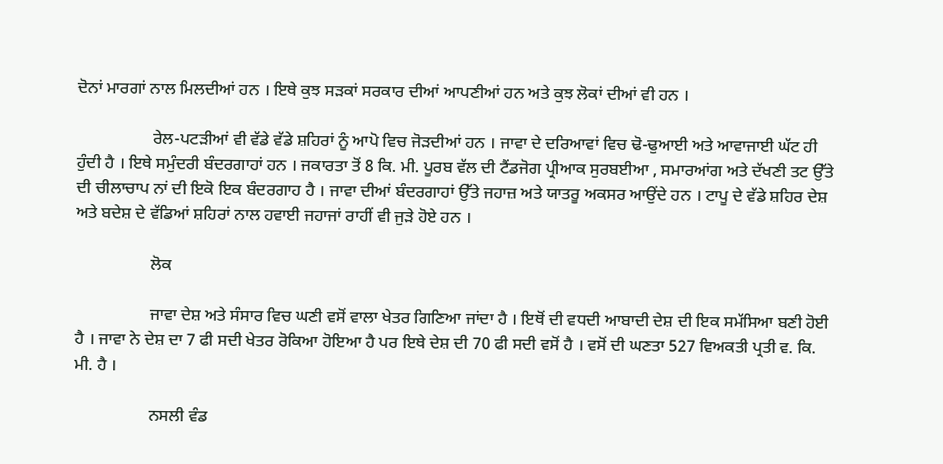ਦੋਨਾਂ ਮਾਰਗਾਂ ਨਾਲ ਮਿਲਦੀਆਂ ਹਨ । ਇਥੇ ਕੁਝ ਸੜਕਾਂ ਸਰਕਾਰ ਦੀਆਂ ਆਪਣੀਆਂ ਹਨ ਅਤੇ ਕੁਝ ਲੋਕਾਂ ਦੀਆਂ ਵੀ ਹਨ ।

                  ਰੇਲ-ਪਟੜੀਆਂ ਵੀ ਵੱਡੇ ਵੱਡੇ ਸ਼ਹਿਰਾਂ ਨੂੰ ਆਪੋ ਵਿਚ ਜੋੜਦੀਆਂ ਹਨ । ਜਾਵਾ ਦੇ ਦਰਿਆਵਾਂ ਵਿਚ ਢੋ-ਢੁਆਈ ਅਤੇ ਆਵਾਜਾਈ ਘੱਟ ਹੀ ਹੁੰਦੀ ਹੈ । ਇਥੇ ਸਮੁੰਦਰੀ ਬੰਦਰਗਾਹਾਂ ਹਨ । ਜਕਾਰਤਾ ਤੋਂ 8 ਕਿ. ਮੀ. ਪੂਰਬ ਵੱਲ ਦੀ ਟੈਂਡਜੋਗ ਪ੍ਰੀਆਕ ਸੁਰਬਈਆ , ਸਮਾਰਆਂਗ ਅਤੇ ਦੱਖਣੀ ਤਟ ਉੱਤੇ ਦੀ ਚੀਲਾਚਾਪ ਨਾਂ ਦੀ ਇਕੋ ਇਕ ਬੰਦਰਗਾਹ ਹੈ । ਜਾਵਾ ਦੀਆਂ ਬੰਦਰਗਾਹਾਂ ਉੱਤੇ ਜਹਾਜ਼ ਅਤੇ ਯਾਤਰੂ ਅਕਸਰ ਆਉਂਦੇ ਹਨ । ਟਾਪੂ ਦੇ ਵੱਡੇ ਸ਼ਹਿਰ ਦੇਸ਼ ਅਤੇ ਬਦੇਸ਼ ਦੇ ਵੱਡਿਆਂ ਸ਼ਹਿਰਾਂ ਨਾਲ ਹਵਾਈ ਜਹਾਜਾਂ ਰਾਹੀਂ ਵੀ ਜੁੜੇ ਹੋਏ ਹਨ ।

                  ਲੋਕ

                  ਜਾਵਾ ਦੇਸ਼ ਅਤੇ ਸੰਸਾਰ ਵਿਚ ਘਣੀ ਵਸੋਂ ਵਾਲਾ ਖੇਤਰ ਗਿਣਿਆ ਜਾਂਦਾ ਹੈ । ਇਥੋਂ ਦੀ ਵਧਦੀ ਆਬਾਦੀ ਦੇਸ਼ ਦੀ ਇਕ ਸਮੱਸਿਆ ਬਣੀ ਹੋਈ ਹੈ । ਜਾਵਾ ਨੇ ਦੇਸ਼ ਦਾ 7 ਫੀ ਸਦੀ ਖੇਤਰ ਰੋਕਿਆ ਹੋਇਆ ਹੈ ਪਰ ਇਥੇ ਦੇਸ਼ ਦੀ 70 ਫੀ ਸਦੀ ਵਸੋਂ ਹੈ । ਵਸੋਂ ਦੀ ਘਣਤਾ 527 ਵਿਅਕਤੀ ਪ੍ਰਤੀ ਵ. ਕਿ. ਮੀ. ਹੈ ।

                  ਨਸਲੀ ਵੰਡ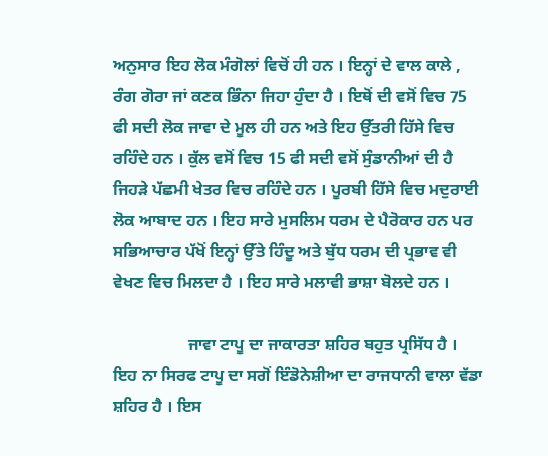ਅਨੁਸਾਰ ਇਹ ਲੋਕ ਮੰਗੋਲਾਂ ਵਿਚੋਂ ਹੀ ਹਨ । ਇਨ੍ਹਾਂ ਦੇ ਵਾਲ ਕਾਲੇ , ਰੰਗ ਗੋਰਾ ਜਾਂ ਕਣਕ ਭਿੰਨਾ ਜਿਹਾ ਹੁੰਦਾ ਹੈ । ਇਥੋਂ ਦੀ ਵਸੋਂ ਵਿਚ 75 ਫੀ ਸਦੀ ਲੋਕ ਜਾਵਾ ਦੇ ਮੂਲ ਹੀ ਹਨ ਅਤੇ ਇਹ ਉੱਤਰੀ ਹਿੱਸੇ ਵਿਚ ਰਹਿੰਦੇ ਹਨ । ਕੁੱਲ ਵਸੋਂ ਵਿਚ 15 ਫੀ ਸਦੀ ਵਸੋਂ ਸੁੰਡਾਨੀਆਂ ਦੀ ਹੈ ਜਿਹੜੇ ਪੱਛਮੀ ਖੇਤਰ ਵਿਚ ਰਹਿੰਦੇ ਹਨ । ਪੂਰਬੀ ਹਿੱਸੇ ਵਿਚ ਮਦੁਰਾਈ ਲੋਕ ਆਬਾਦ ਹਨ । ਇਹ ਸਾਰੇ ਮੁਸਲਿਮ ਧਰਮ ਦੇ ਪੈਰੋਕਾਰ ਹਨ ਪਰ ਸਭਿਆਚਾਰ ਪੱਖੋਂ ਇਨ੍ਹਾਂ ਉੱਤੇ ਹਿੰਦੂ ਅਤੇ ਬੁੱਧ ਧਰਮ ਦੀ ਪ੍ਰਭਾਵ ਵੀ ਵੇਖਣ ਵਿਚ ਮਿਲਦਾ ਹੈ । ਇਹ ਸਾਰੇ ਮਲਾਵੀ ਭਾਸ਼ਾ ਬੋਲਦੇ ਹਨ ।

                  ਜਾਵਾ ਟਾਪੂ ਦਾ ਜਾਕਾਰਤਾ ਸ਼ਹਿਰ ਬਹੁਤ ਪ੍ਰਸਿੱਧ ਹੈ । ਇਹ ਨਾ ਸਿਰਫ ਟਾਪੂ ਦਾ ਸਗੋਂ ਇੰਡੋਨੇਸ਼ੀਆ ਦਾ ਰਾਜਧਾਨੀ ਵਾਲਾ ਵੱਡਾ ਸ਼ਹਿਰ ਹੈ । ਇਸ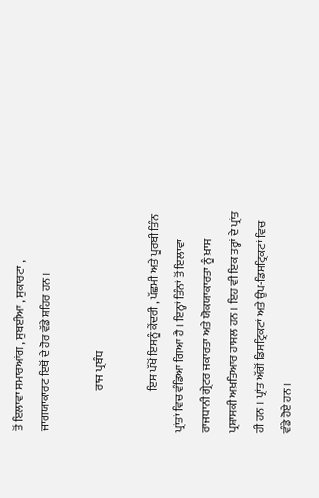ਤੋਂ ਇਲਾਵਾ ਸਮਾਰਆਂਗ , ਸੁਬਈਆ , ਸੁਕਾਰਟਾ , ਜਾਗਯਾਕਾਰਟ ਇਥੋਂ ਦੇ ਹੋਰ ਵੱਡੇ ਸ਼ਹਿਰ ਹਨ ।

                  ਰਾਜ ਪ੍ਰਬੰਧ

                  ਇਸ ਪੱਖੋਂ ਇਸਨੂੰ ਕੇਂਦਰੀ , ਪੱਛਮੀ ਅਤੇ ਪੂਰਬੀ ਤਿੰਨ ਪ੍ਰਾਂਤਾਂ ਵਿਚ ਵੰਡਿਆ ਗਿਆ ਹੈ । ਇਨ੍ਹਾਂ ਤਿੰਨਾਂ ਤੋਂ ਇਲਾਵਾ ਰਾਜਧਾਨੀ ਗ੍ਰੇਟਰ ਜਕਾਰਤਾ ਅਤੇ ਯੋਕਯਾਕਾਰਤਾ ਨੂੰ ਖ਼ਾਸ ਪ੍ਰਸ਼ਾਸਕੀ ਅਖ਼ਤਿਆਰ ਹਾਸਲ ਹਨ । ਇਹ ਵੀ ਇਕ ਤਰ੍ਹਾਂ ਦੇ ਪ੍ਰਾਂਤ ਹੀ ਹਨ । ਪ੍ਰਾਂਤ ਅੱਗੋਂ ਡਿਸਟ੍ਰਿਕਟਾਂ ਅਤੇ ਉਪ-ਡਿਸਟ੍ਰਿਕਟਾਂ ਵਿਚ ਵੰਡੇ ਹੋਏ ਹਨ ।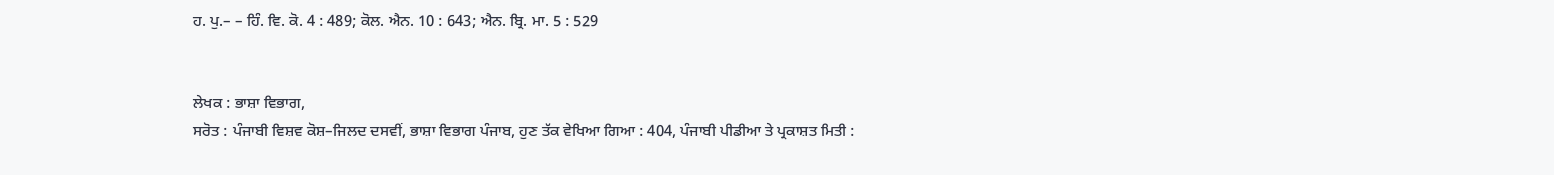ਹ. ਪੁ.– – ਹਿੰ. ਵਿ. ਕੋ. 4 : 489; ਕੋਲ. ਐਨ. 10 : 643; ਐਨ. ਬ੍ਰਿ. ਮਾ. 5 : 529


ਲੇਖਕ : ਭਾਸ਼ਾ ਵਿਭਾਗ,
ਸਰੋਤ : ਪੰਜਾਬੀ ਵਿਸ਼ਵ ਕੋਸ਼–ਜਿਲਦ ਦਸਵੀਂ, ਭਾਸ਼ਾ ਵਿਭਾਗ ਪੰਜਾਬ, ਹੁਣ ਤੱਕ ਵੇਖਿਆ ਗਿਆ : 404, ਪੰਜਾਬੀ ਪੀਡੀਆ ਤੇ ਪ੍ਰਕਾਸ਼ਤ ਮਿਤੀ :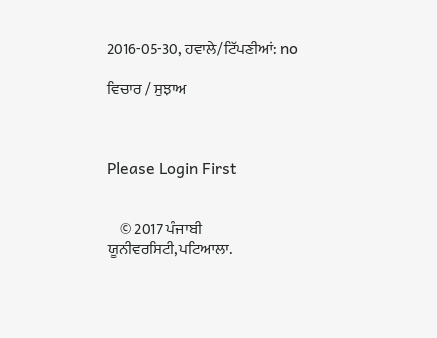2016-05-30, ਹਵਾਲੇ/ਟਿੱਪਣੀਆਂ: no

ਵਿਚਾਰ / ਸੁਝਾਅ



Please Login First


    © 2017 ਪੰਜਾਬੀ ਯੂਨੀਵਰਸਿਟੀ,ਪਟਿਆਲਾ.